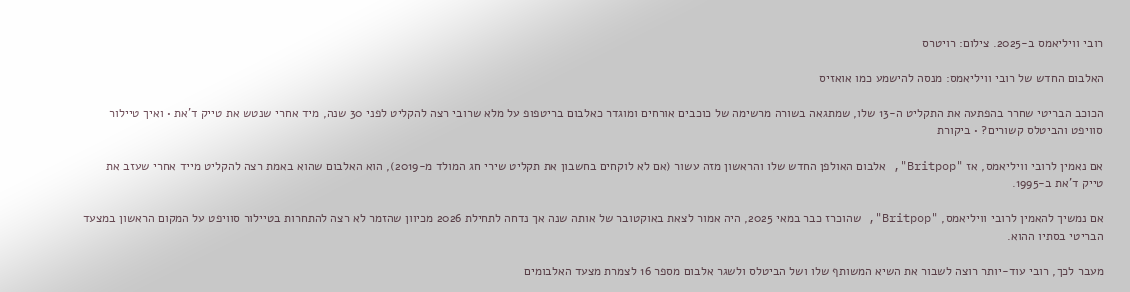רובי וויליאמס ב-2025. צילום: רויטרס

האלבום החדש של רובי וויליאמס: מנסה להישמע כמו אואזיס

הכוכב הבריטי שחרר בהפתעה את התקליט ה-13 שלו, שמתגאה בשורה מרשימה של כוכבים אורחים ומוגדר כאלבום בריטפופ על מלא שרובי רצה להקליט לפני 30 שנה, מיד אחרי שנטש את טייק ד'את • ואיך טיילור סוויפט והביטלס קשורים? • ביקורת

אם נאמין לרובי וויליאמס, אז "Britpop", אלבום האולפן החדש שלו והראשון מזה עשור (אם לא לוקחים בחשבון את תקליט שירי חג המולד מ-2019), הוא האלבום שהוא באמת רצה להקליט מייד אחרי שעזב את טייק ד'את ב-1995.

אם נמשיך להאמין לרובי וויליאמס, "Britpop", שהוכרז כבר במאי 2025, היה אמור לצאת באוקטובר של אותה שנה אך נדחה לתחילת 2026 מכיוון שהזמר לא רצה להתחרות בטיילור סוויפט על המקום הראשון במצעד הבריטי בסתיו ההוא.

מעבר לכך, רובי עוד-יותר רוצה לשבור את השיא המשותף שלו ושל הביטלס ולשגר אלבום מספר 16 לצמרת מצעד האלבומים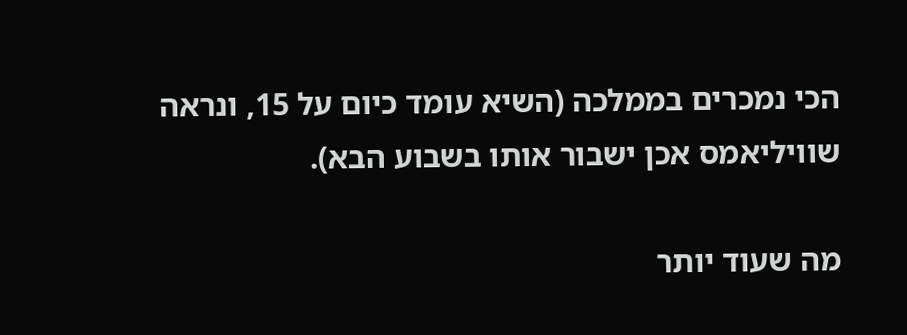הכי נמכרים בממלכה (השיא עומד כיום על 15, ונראה שוויליאמס אכן ישבור אותו בשבוע הבא).

מה שעוד יותר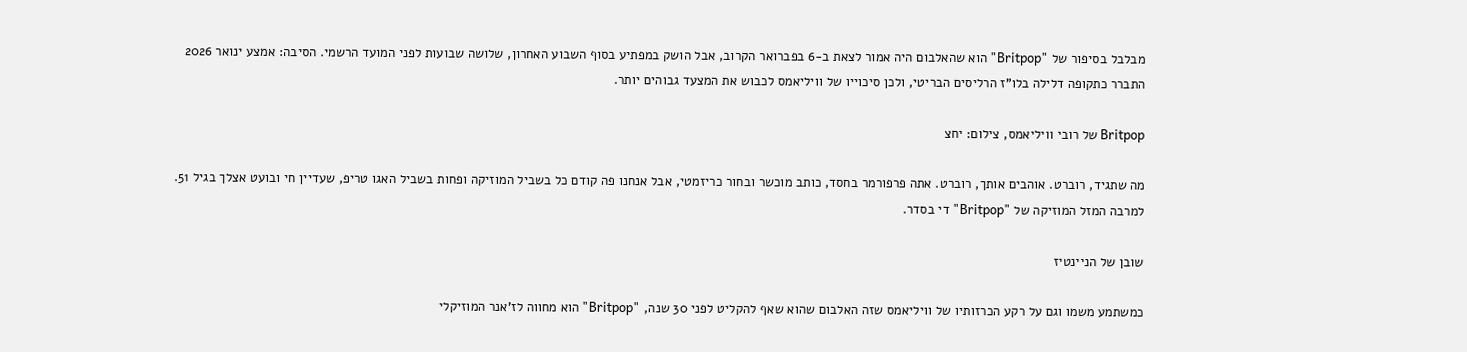מבלבל בסיפור של "Britpop" הוא שהאלבום היה אמור לצאת ב-6 בפברואר הקרוב, אבל הושק במפתיע בסוף השבוע האחרון, שלושה שבועות לפני המועד הרשמי. הסיבה: אמצע ינואר 2026 התברר כתקופה דלילה בלו"ז הרליסים הבריטי, ולכן סיכוייו של וויליאמס לכבוש את המצעד גבוהים יותר.

Britpop של רובי וויליאמס, צילום: יחצ

מה שתגיד, רוברט. אוהבים אותך, רוברט. אתה פרפורמר בחסד, כותב מוכשר ובחור כריזמטי, אבל אנחנו פה קודם כל בשביל המוזיקה ופחות בשביל האגו טריפ, שעדיין חי ובועט אצלך בגיל 51. למרבה המזל המוזיקה של "Britpop" די בסדר.

שובן של הניינטיז

כמשתמע משמו וגם על רקע הכרזותיו של וויליאמס שזה האלבום שהוא שאף להקליט לפני 30 שנה, "Britpop" הוא מחווה לז'אנר המוזיקלי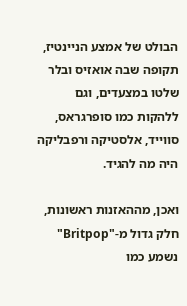הבולט של אמצע הניינטיז, תקופה שבה אואזיס ובלר שלטו במצעדים, וגם ללהקות כמו סופרגראס, סווייד, אלסטיקה ורפבליקה היה מה להגיד.

ואכן, מההאזנות ראשונות, חלק גדול מ-"Britpop" נשמע כמו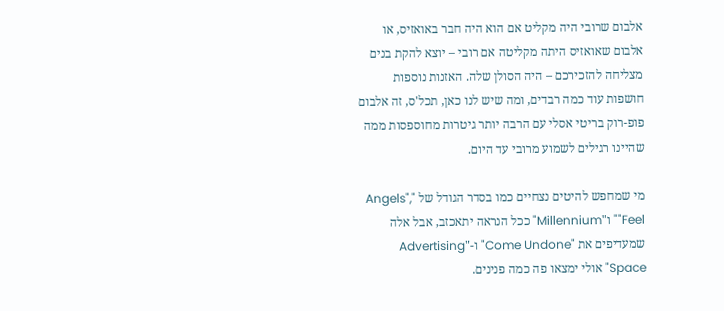אלבום שרובי היה מקליט אם הוא היה חבר באואזיס, או אלבום שאואזיס היתה מקליטה אם רובי – יוצא להקת בנים מצליחה להזכירכם – היה הסולן שלה. האזנות נוספות חושפות עוד כמה רבדים, ומה שיש לנו כאן, תכל'ס, זה אלבום פופ-רוק בריטי אסלי עם הרבה יותר גיטרות מחוספסות ממה שהיינו רגילים לשמוע מרובי עד היום.

מי שמחפש להיטים נצחיים כמו בסדר הגודל של "Angels", "Feel" ו"Millennium" ככל הנראה יתאכזב, אבל אלה שמעדיפים את "Come Undone" ו-"Advertising Space" אולי ימצאו פה כמה פנינים.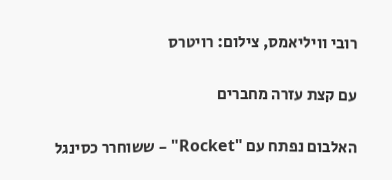רובי וויליאמס, צילום: רויטרס

עם קצת עזרה מחברים

האלבום נפתח עם "Rocket" – ששוחרר כסינגל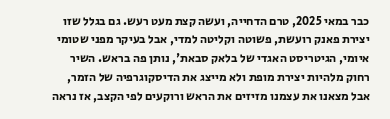כבר במאי 2025, טרם הדחייה, ועשה קצת מעט רעש. גם בגלל שזו יצירת פאנק רועשת, פשוטה וקליטה למדי, אבל בעיקר מפני שטומי איומי, הגיטריסט האגדי של בלאק סבאת', נותן פה בראש. השיר רחוק מלהיות יצירת מופת ולא מייצג את הדיסקוגרפיה של הזמר, אבל מצאנו את עצמנו מזיזים את הראש ורוקעים לפי הקצב, אז נראה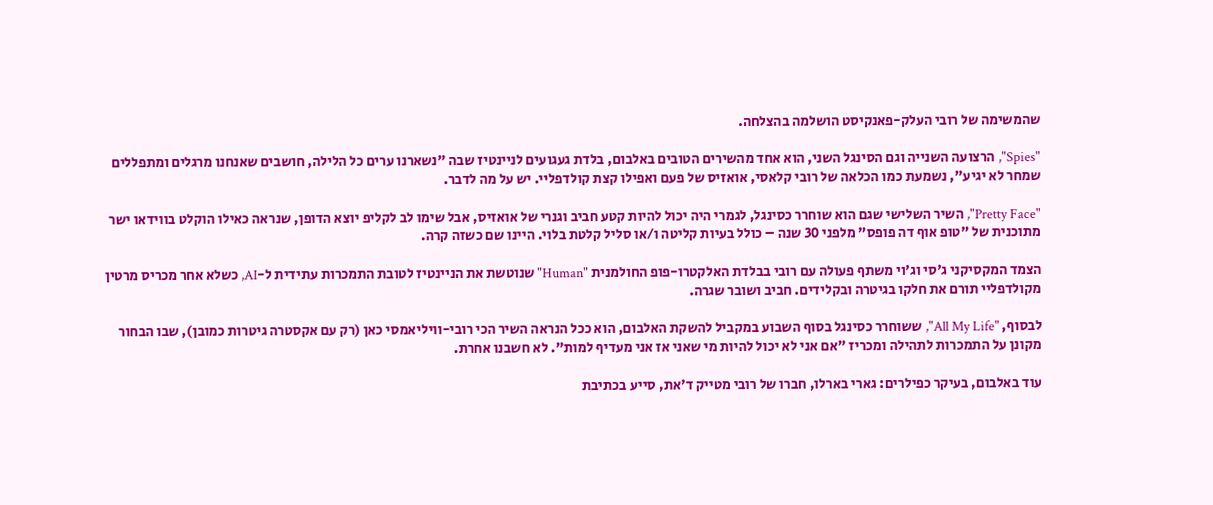שהמשימה של רובי העלק-פאנקיסט הושלמה בהצלחה.

"Spies", הרצועה השנייה וגם הסינגל השני, הוא אחד מהשירים הטובים באלבום, בלדת געגועים לניינטיז שבה "נשארנו ערים כל הלילה, חושבים שאנחנו מרגלים ומתפללים שמחר לא יגיע", נשמעת כמו הכלאה של רובי קלאסי, אואזיס של פעם ואפילו קצת קולדפליי. יש על מה לדבר.

"Pretty Face", השיר השלישי שגם הוא שוחרר כסינגל, לגמרי היה יכול להיות קטע חביב וגנרי של אואזיס, אבל שימו לב לקליפ יוצא הדופן, שנראה כאילו הוקלט בווידאו ישר מתוכנית של "טופ אוף דה פופס" מלפני 30 שנה – כולל בעיות קליטה ו/או סליל קלטת בלוי. היינו שם כשזה קרה.

הצמד המקסיקני ג'סי וג'וי משתף פעולה עם רובי בבלדת האלקטרו-פופ החולמנית "Human" שנוטשת את הניינטיז לטובת התמכרות עתידית ל-AI, כשלא אחר מכריס מרטין מקולדפליי תורם את חלקו בגיטרה ובקלידים. חביב ושובר שגרה.

לבסוף, "All My Life", ששוחרר כסינגל בסוף השבוע במקביל להשקת האלבום, הוא ככל הנראה השיר הכי רובי-וויליאמסי כאן (רק עם אקסטרה גיטרות כמובן), שבו הבחור מקונן על התמכרות לתהילה ומכריז "אם אני לא יכול להיות מי שאני אז אני מעדיף למות". לא חשבנו אחרת.

עוד באלבום, בעיקר כפילרים: גארי בארלו, חברו של רובי מטייק ד'את, סייע בכתיבת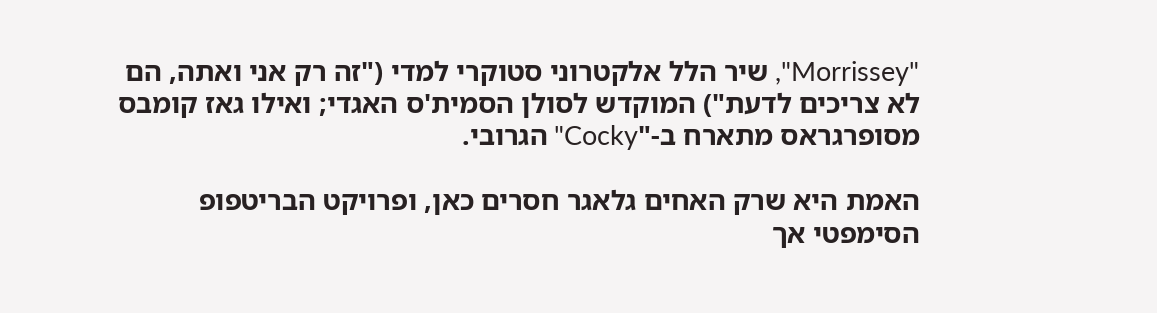"Morrissey", שיר הלל אלקטרוני סטוקרי למדי ("זה רק אני ואתה, הם לא צריכים לדעת") המוקדש לסולן הסמית'ס האגדי; ואילו גאז קומבס מסופרגראס מתארח ב-"Cocky" הגרובי.

האמת היא שרק האחים גלאגר חסרים כאן, ופרויקט הבריטפופ הסימפטי אך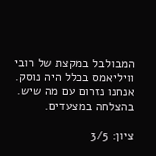המבולבל במקצת של רובי וויליאמס בכלל היה נוסק. אנחנו נזרום עם מה שיש. בהצלחה במצעדים.

ציון: 3/5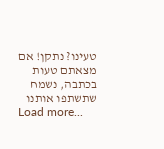טעינו? נתקן! אם מצאתם טעות בכתבה, נשמח שתשתפו אותנו
Load more...